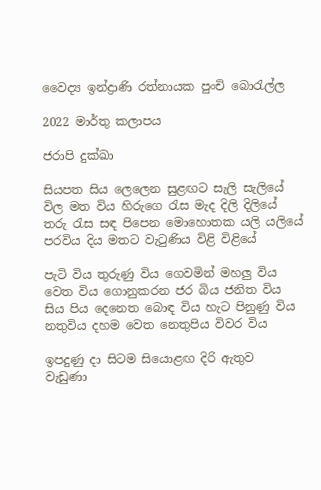වෛද්‍ය ඉන්ද්‍රාණි රත්නායක පුංචි බොරැල්ල

2022 මාර්තු කලාපය

ජරාපි දුක්ඛා

සියපත සිය ලෙලෙන සුළඟට සැලි සැලියේ
විල මත විය හිරුගෙ රැස මැද දිලි දිලියේ
තරු රැස සඳ පිපෙන මොහොතක යලි යලියේ
පරවිය දිය මතට වැටුණිය විළි විළියේ

පැටි විය තුරුණු විය ගෙවමින් මහලු විය
වෙත විය ගොනුකරන ජර බිය ජනිත විය
සිය පිය දෙනෙත බොඳ විය හැට පිනුණු විය
නතුවිය දහම වෙත නෙතුපිය විවර විය

ඉපදුණු දා සිටම සියොළඟ දිරි ඇතුව
වැඩුණා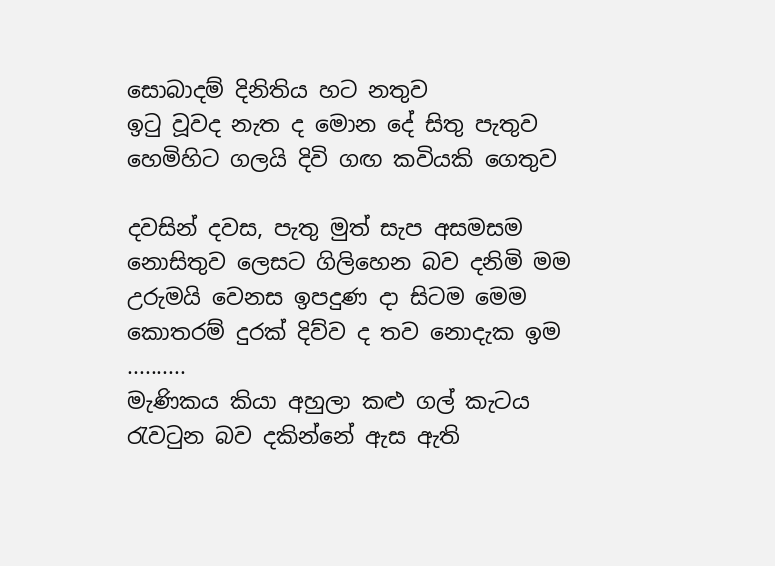සොබාදම් දිනිතිය හට නතුව
ඉටු වූවද නැත ද මොන දේ සිතු පැතුව
හෙමිහිට ගලයි දිවි ගඟ කවියකි ගෙතුව

දවසින් දවස, පැතු මුත් සැප අසමසම
නොසිතුව ලෙසට ගිලිහෙන බව දනිමි මම
උරුමයි වෙනස ඉපදුණ දා සිටම මෙම
කොතරම් දුරක් දිව්ව ද තව නොදැක ඉම
..........
මැණිකය කියා අහුලා කළු ගල් කැටය
රැවටුන බව දකින්නේ ඇස ඇති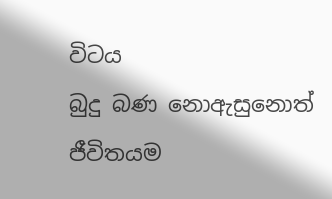විටය
බුදු බණ නොඇසුනොත් ජීවිතයම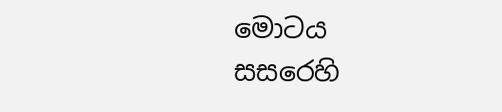මොටය
සසරෙහි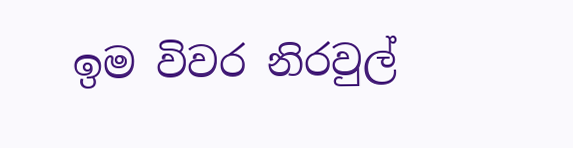ඉම විවර නිරවුල්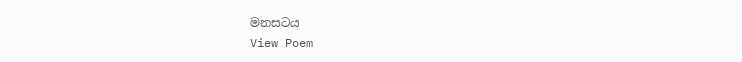මනසටය
View Poem